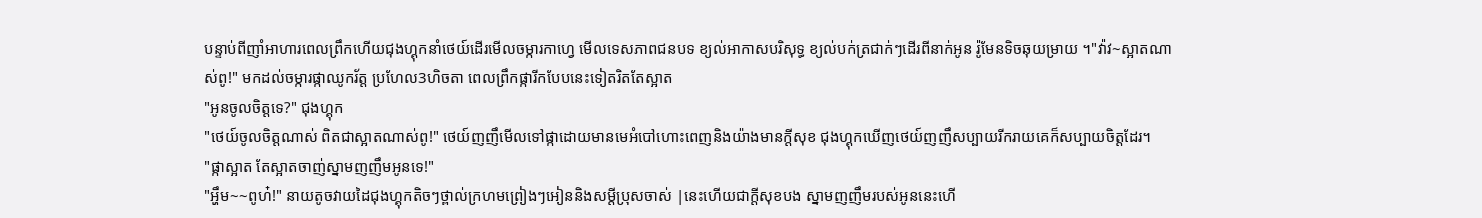បន្ទាប់ពីញាំអាហារពេលព្រឹកហើយជុងហ្គុកនាំថេយ៍ដើរមើលចម្ការកាហ្វេ មើលទេសភាពជនបទ ខ្យល់អាកាសបរិសុទ្ធ ខ្យល់បក់ត្រជាក់ៗដើរពីនាក់អូន រ៉ូមែនទិចឆុយម្រាយ ។"វ៉ាវ~ស្អាតណាស់ពូ!" មកដល់ចម្ការផ្កាឈូករ័ត្ត ប្រហែល3ហិចតា ពេលព្រឹកផ្ការីកបែបនេះទៀតរិតតែស្អាត
"អូនចូលចិត្តទេ?" ជុងហ្គុក
"ថេយ៍ចូលចិត្តណាស់ ពិតជាស្អាតណាស់ពូ!" ថេយ៍ញញឹមើលទៅផ្កាដោយមានមេអំបៅហោះពេញនិងយ៉ាងមានក្ដីសុខ ជុងហ្គុកឃើញថេយ៍ញញឹសប្បាយរីករាយគេក៏សប្បាយចិត្តដែរ។
"ផ្កាស្អាត តែស្អាតចាញ់ស្នាមញញឹមអូនទេ!"
"អ្ហឹម~~ពូហ៎!" នាយតូចវាយដៃជុងហ្គុកតិចៗថ្ពាល់ក្រហមព្រៀងៗអៀននិងសម្ដីប្រុសចាស់ |នេះហើយជាក្ដីសុខបង ស្នាមញញឹមរបស់អូននេះហើ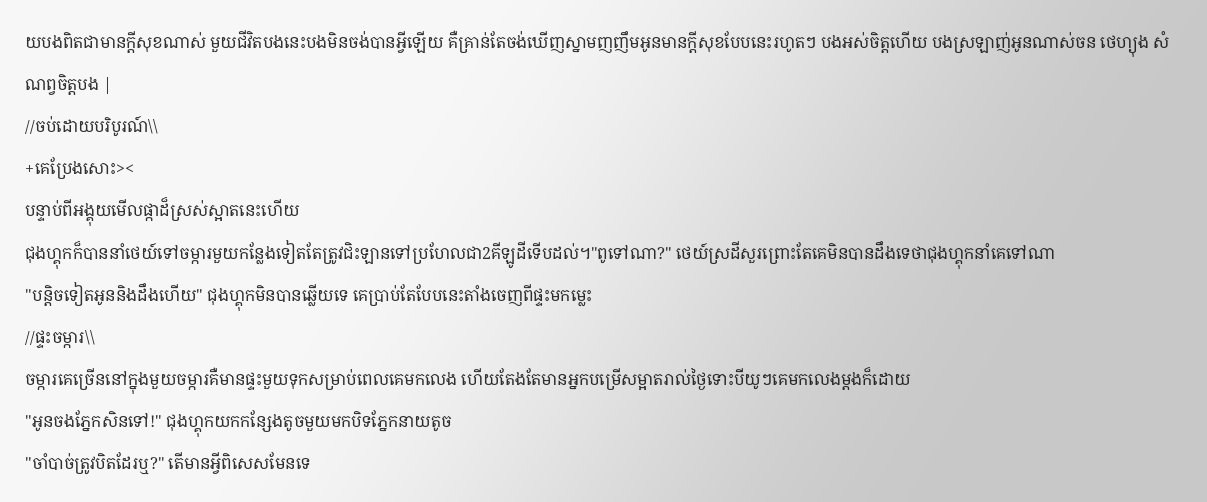យបងពិតជាមានក្ដីសុខណាស់ មួយជីវិតបងនេះបងមិនចង់បានអ្វីឡើយ គឺគ្រាន់តែចង់ឃើញស្នាមញញឹមអូនមានក្ដីសុខបែបនេះរហូតៗ បងអស់ចិត្តហើយ បងស្រឡាញ់អូនណាស់ចន ថេហ្យុង សំណព្វចិត្តបង |
//ចប់ដោយបរិបូរណ៍\\
+គេប្រែងសោះ><
បន្ទាប់ពីអង្គុយមើលផ្កាដ៏ស្រស់ស្អាតនេះហើយ
ជុងហ្គុកក៏បាននាំថេយ៍ទៅចម្ការមួយកន្លែងទៀតតែត្រូវជិះឡានទៅប្រហែលជា2គីឡូដីទើបដល់។"ពូទៅណា?" ថេយ៍ស្រដីសួរព្រោះតែគេមិនបានដឹងទេថាជុងហ្គុកនាំគេទៅណា
"បន្តិចទៀតអូននិងដឹងហើយ" ជុងហ្គុកមិនបានឆ្លើយទេ គេប្រាប់តែបែបនេះតាំងចេញពីផ្ទះមកម្លេះ
//ផ្ទះចម្ការ\\
ចម្ការគេច្រើននៅក្នុងមួយចម្ការគឺមានផ្ទះមួយទុកសម្រាប់ពេលគេមកលេង ហើយតែងតែមានអ្នកបម្រើសម្អាតរាល់ថ្ងៃទោះបីយូៗគេមកលេងម្ដងក៏ដោយ
"អូនចងភ្នែកសិនទៅ!" ជុងហ្គុកយកកន្សែងតូចមួយមកបិទភ្នែកនាយតូច
"ចាំបាច់ត្រូវបិតដែរឬ?" តើមានអ្វីពិសេសមែនទេ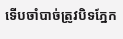ទើបចាំបាច់ត្រូវបិទភ្នែក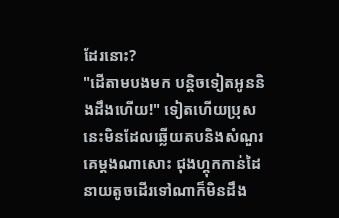ដែរនោះ?
"ដើតាមបងមក បន្តិចទៀតអូននិងដឹងហើយ!" ទៀតហើយប្រុសនេះមិនដែលឆ្លើយតបនិងសំណួរ គេម្ដងណាសោះ ជុងហ្គុកកាន់ដៃនាយតូចដើរទៅណាក៏មិនដឹង